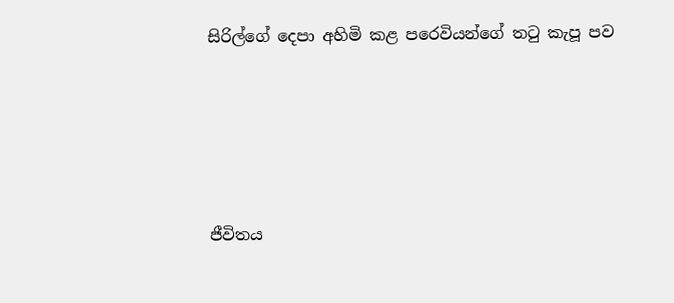සිරිල්ගේ දෙපා අහිමි කළ පරෙවියන්ගේ තටු කැපූ පව








ජීවිතය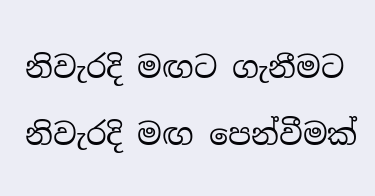නිවැරදි මඟට ගැනීමට නිවැරදි මඟ පෙන්වීමක්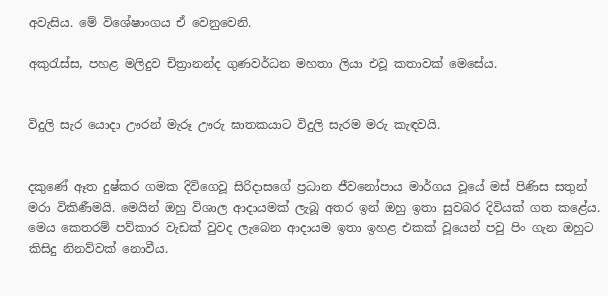අවැසිය. මේ විශේෂාංගය ඒ වෙනුවෙනි.

අකුරැස්ස, පහළ මලිදුව චිත්‍රානන්ද ගුණවර්ධන මහතා ලියා එවූ කතාවක් මෙසේය.


විදුලි සැර යොදා ඌරන් මැරූ ඌරු ඝාතකයාට විදුලි සැරම මරු කැඳවයි.


දකුණේ ඈත දුෂ්කර ගමක දිවිගෙවූ සිරිදාසගේ ප්‍රධාන ජීවනෝපාය මාර්ගය වූයේ මස් පිණිස සතුන් මරා විකිණීමයි. මෙයින් ඔහු විශාල ආදායමක් ලැබූ අතර ඉන් ඔහු ඉතා සුවබර දිවියක් ගත කළේය. මෙය කෙතරම් පව්කාර වැඩක් වුවද ලැබෙන ආදායම ඉතා ඉහළ එකක් වූයෙන් පවු පිං ගැන ඔහුට කිසිදු නිනව්වක් නොවීය.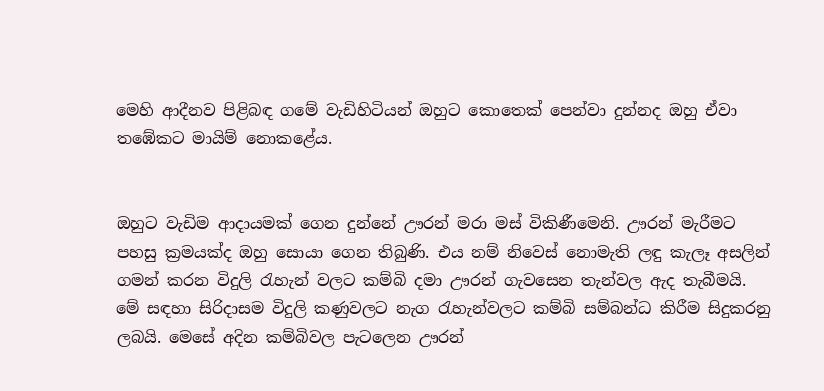මෙහි ආදීනව පිළිබඳ ගමේ වැඩිහිටියන් ඔහුට කොතෙක් පෙන්වා දුන්නද ඔහු ඒවා තඹේකට මායිම් නොකළේය.


ඔහුට වැඩිම ආදායමක් ගෙන දුන්නේ ඌරන් මරා මස් විකිණීමෙනි. ඌරන් මැරීමට පහසු ක්‍රමයක්ද ඔහු සොයා ගෙන තිබුණි. එය නම් නිවෙස් නොමැති ලඳු කැලෑ අසලින් ගමන් කරන විදුලි රැහැන් වලට කම්බි දමා ඌරන් ගැවසෙන තැන්වල ඇද තැබීමයි. මේ සඳහා සිරිදාසම විදුලි කණුවලට නැග රැහැන්වලට කම්බි සම්බන්ධ කිරීම සිදුකරනු ලබයි. මෙසේ අදින කම්බිවල පැටලෙන ඌරන්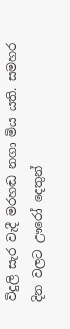විදුලි සැර වැදී මරහඬ නගා මිය යති. සමහර දින වලට ඌරෝ දෙතුන්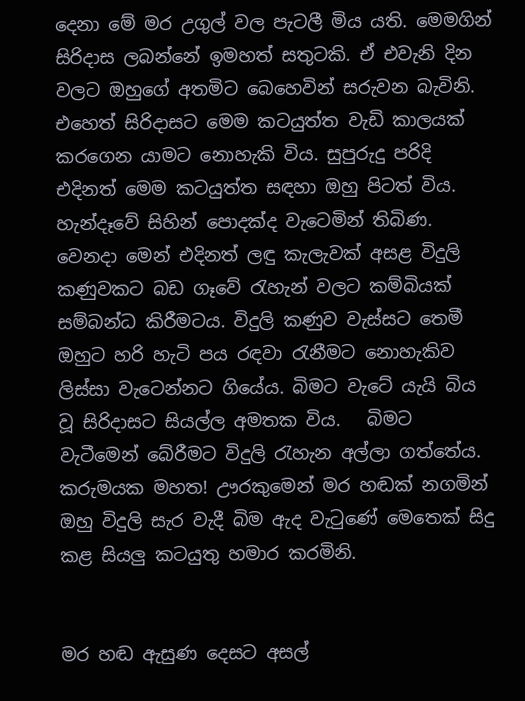දෙනා මේ මර උගුල් වල පැටලී මිය යති. මෙමගින් සිරිදාස ලබන්නේ ඉමහත් සතුටකි. ඒ එවැනි දින වලට ඔහුගේ අතමිට බෙහෙවින් සරුවන බැවිනි. එහෙත් සිරිදාසට මෙම කටයුත්ත වැඩි කාලයක් කරගෙන යාමට නොහැකි විය. සුපුරුදු පරිදි එදිනත් මෙම කටයුත්ත සඳහා ඔහු පිටත් විය. හැන්දෑවේ සිහින් පොදක්ද වැටෙමින් තිබිණ. වෙනදා මෙන් එදිනත් ලඳු කැලැවක් අසළ විදුලි කණුවකට බඩ ගෑවේ රැහැන් වලට කම්බියක් සම්බන්ධ කිරීමටය. විදුලි කණුව වැස්සට තෙමී ඔහුට හරි හැටි පය රඳවා රැනීමට නොහැකිව ලිස්සා වැටෙන්නට ගියේය. බිමට වැටේ යැයි බිය වූ සිරිදාසට සියල්ල අමතක විය.   බිමට වැටීමෙන් බේරීමට විදුලි රැහැන අල්ලා ගත්තේය. කරුමයක මහත! ඌරකුමෙන් මර හඬක් නගමින් ඔහු විදුලි සැර වැදී බිම ඇද වැටුණේ මෙතෙක් සිදු කළ සියලු කටයුතු හමාර කරමිනි.


මර හඬ ඇසුණ දෙසට අසල්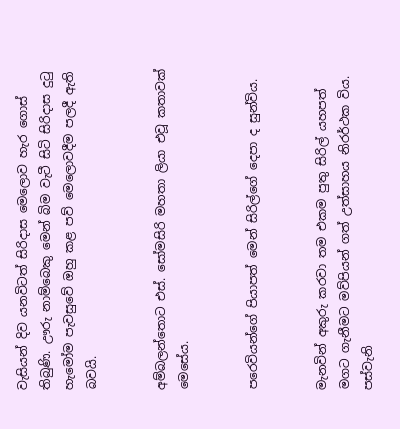වැසියන් දිව යනවිටත් සිරිදාස මෙලොව හැර ගොස් තිබුණි. ඌරු නාම්බෙකු මෙන් බිම වැටී සිටි සිරිදාස දුටු හැමෝම පැවසුවේ ඔහු කළ පව් මෙලොවදීම පලදී ඇති බවයි.


අම්බලන්තොට එස්. සෝමසිරි මහතා ලියා එවූ කතාවක් මෙසේය.


පරෙවියන්ගේ පියාපත් මෙන් සිරිල්ගේ දෙපා ද සුන්විය.


මැනවින් අකුරු කරවා තම එකම පුතු සිරිල් යහපත් මගට ගැනීමට මව්පියන් ගත් උත්සාහය නිරර්ථක විය. පස්වැනි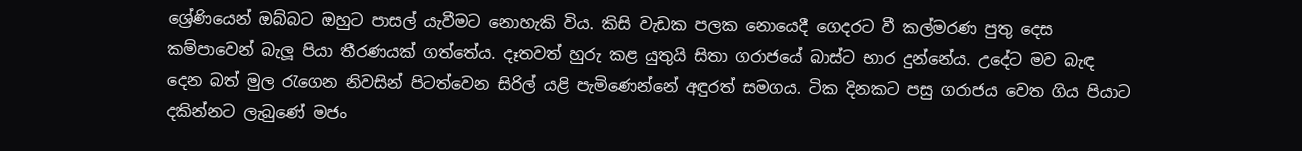ශ්‍රේණියෙන් ඔබ්බට ඔහුට පාසල් යැවීමට නොහැකි විය. කිසි වැඩක පලක නොයෙදී ගෙදරට වී කල්මරණ පුතු දෙස කම්පාවෙන් බැලූ පියා තීරණයක් ගත්තේය. දෑතවත් හුරු කළ යුතුයි සිතා ගරාජයේ බාස්ට භාර දුන්නේය. උදේට මව බැඳ දෙන බත් මුල රැගෙන නිවසින් පිටත්වෙන සිරිල් යළි පැමිණෙන්නේ අඳුරත් සමගය. ටික දිනකට පසු ගරාජය වෙත ගිය පියාට දකින්නට ලැබුණේ මජං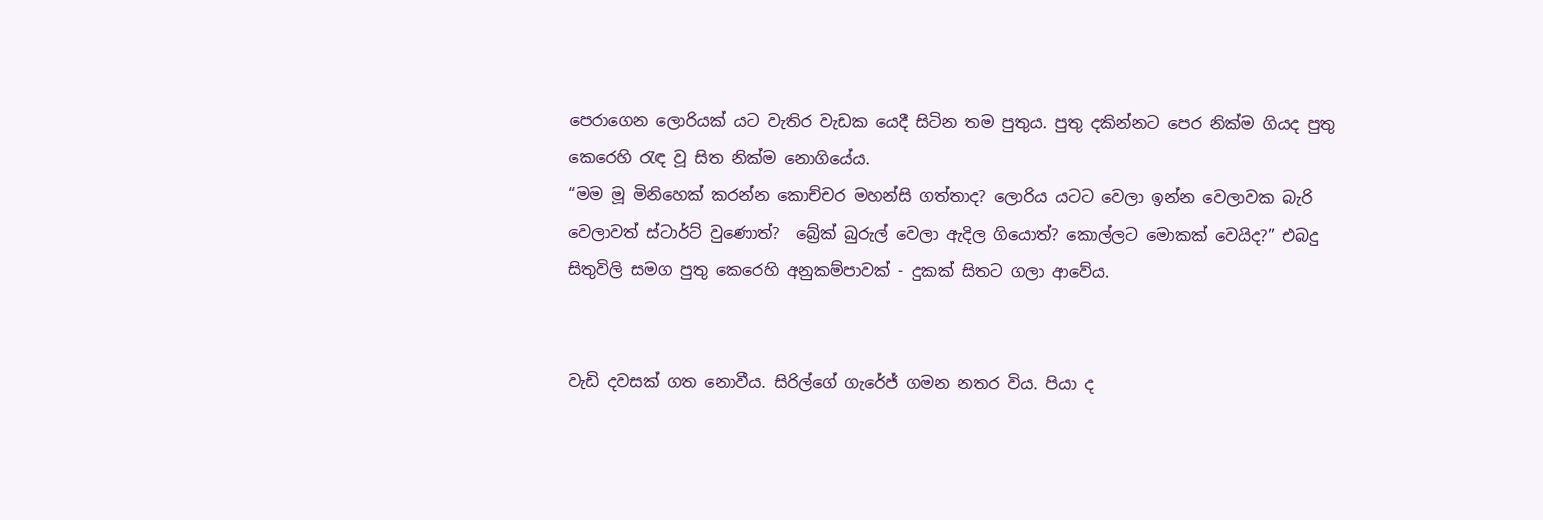පෙරාගෙන ලොරියක් යට වැතිර වැඩක යෙදී සිටින තම පුතුය. පුතු දකින්නට පෙර නික්ම ගියද පුතු කෙරෙහි රැඳ වූ සිත නික්ම නොගියේය.
“මම මූ මිනිහෙක් කරන්න කොච්චර මහන්සි ගත්තාද? ලොරිය යටට වෙලා ඉන්න වෙලාවක බැරි වෙලාවත් ස්ටාර්ට් වුණොත්?  බ්‍රේක් බුරුල් වෙලා ඇදිල ගියොත්? කොල්ලට මොකක් වෙයිද?” එබදු සිතුවිලි සමග පුතු කෙරෙහි අනුකම්පාවක් - දුකක් සිතට ගලා ආවේය.


වැඩි දවසක් ගත නොවීය. සිරිල්ගේ ගැරේජ් ගමන නතර විය. පියා ද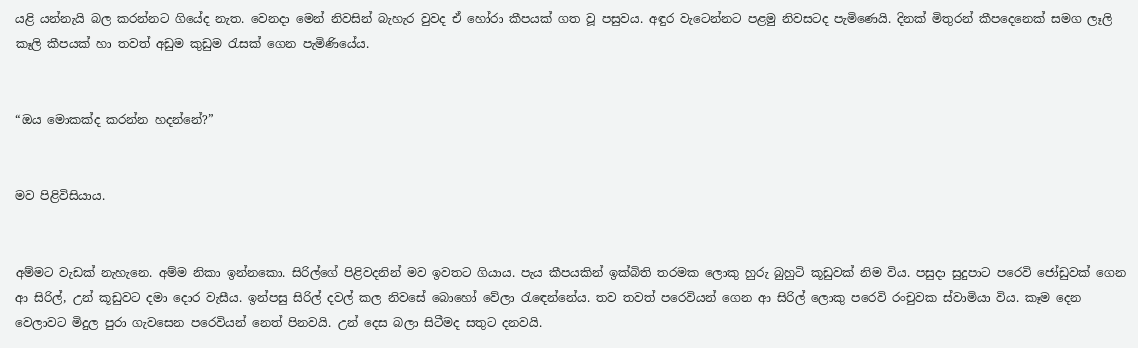යළි යන්නැයි බල කරන්නට ගියේද නැත. වෙනදා මෙන් නිවසින් බැහැර වුවද ඒ හෝරා කීපයක් ගත වූ පසුවය. අඳුර වැටෙන්නට පළමු නිවසටද පැමිණෙයි. දිනක් මිතුරන් කීපදෙනෙක් සමග ලෑලි කෑලි කීපයක් හා තවත් අඩුම කුඩුම රැසක් ගෙන පැමිණියේය.


“ඔය මොකක්ද කරන්න හදන්නේ?”


මව පිළිවිසියාය.


අම්මට වැඩක් නැහැනෙ. අම්ම නිකා ඉන්නකො. සිරිල්ගේ පිළිවදනින් මව ඉවතට ගියාය. පැය කීපයකින් ඉක්බිති තරමක ලොකු හුරු බුහුටි කූඩුවක් නිම විය. පසුදා සුදුපාට පරෙවි ජෝඩුවක් ගෙන ආ සිරිල්, උන් කූඩුවට දමා දොර වැසීය. ඉන්පසු සිරිල් දවල් කල නිවසේ බොහෝ වේලා රැඳෙන්නේය. තව තවත් පරෙවියන් ගෙන ආ සිරිල් ලොකු පරෙවි රංචුවක ස්වාමියා විය. කෑම දෙන වෙලාවට මිදුල පුරා ගැවසෙන පරෙවියන් නෙත් පිනවයි. උන් දෙස බලා සිටීමද සතුට දනවයි.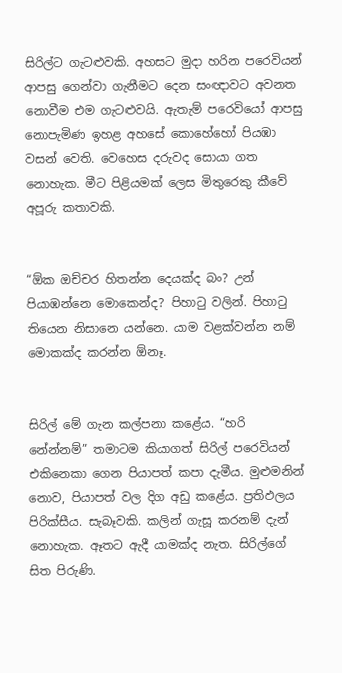සිරිල්ට ගැටළුවකි. අහසට මුදා හරින පරෙවියන් ආපසු ගෙන්වා ගැනීමට දෙන සංඥාවට අවනත නොවීම එම ගැටළුවයි. ඇතැම් පරෙවියෝ ආපසු නොපැමිණ ඉහළ අහසේ කොහේහෝ පියඹා වසන් වෙති. වෙහෙස දරුවද සොයා ගත නොහැක. මීට පිළියමක් ලෙස මිතුරෙකු කීවේ අපූරු කතාවකි.


“ඕක ඔච්චර හිතන්න දෙයක්ද බං? උන් පියාඹන්නෙ මොකෙන්ද? පිහාටු වලින්. පිහාටු තියෙන නිසානෙ යන්නෙ. යාම වළක්වන්න නම් මොකක්ද කරන්න ඕනෑ.


සිරිල් මේ ගැන කල්පනා කළේය. “හරි නේන්නම්” තමාටම කියාගත් සිරිල් පරෙවියන් එකිනෙකා ගෙන පියාපත් කපා දැමීය. මුළුමනින් නොව, පියාපත් වල දිග අඩු කළේය. ප්‍රතිඵලය පිරික්සීය. සැබෑවකි. කලින් ගැසූ කරනම් දැන් නොහැක. ඈතට ඇදී යාමක්ද නැත. සිරිල්ගේ සිත පිරුණි.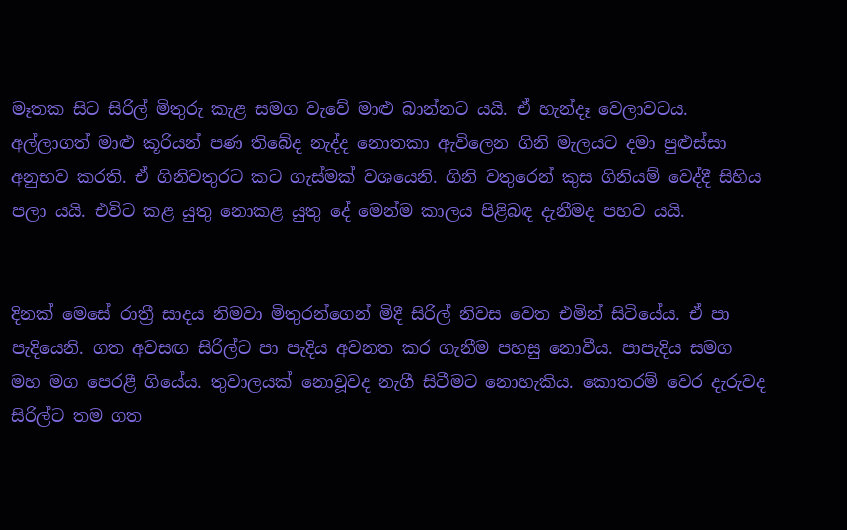මෑතක සිට සිරිල් මිතුරු කැළ සමග වැවේ මාළු බාන්නට යයි. ඒ හැන්දෑ වෙලාවටය. අල්ලාගත් මාළු කූරියන් පණ තිබේද නැද්ද නොතකා ඇවිලෙන ගිනි මැලයට දමා පුළුස්සා අනුභව කරති. ඒ ගිනිවතුරට කට ගැස්මක් වශයෙනි. ගිනි වතුරෙන් කුස ගිනියම් වෙද්දී සිහිය පලා යයි. එවිට කළ යුතු නොකළ යුතු දේ මෙන්ම කාලය පිළිබඳ දැනීමද පහව යයි.


දිනක් මෙසේ රාත්‍රී සාදය නිමවා මිතුරන්ගෙන් මිදී සිරිල් නිවස වෙත එමින් සිටියේය. ඒ පා පැදියෙනි. ගත අවසඟ සිරිල්ට පා පැදිය අවනත කර ගැනීම පහසු නොවීය. පාපැදිය සමග මහ මග පෙරළී ගියේය. තුවාලයක් නොවූවද නැගී සිටීමට නොහැකිය. කොතරම් වෙර දැරුවද සිරිල්ට තම ගත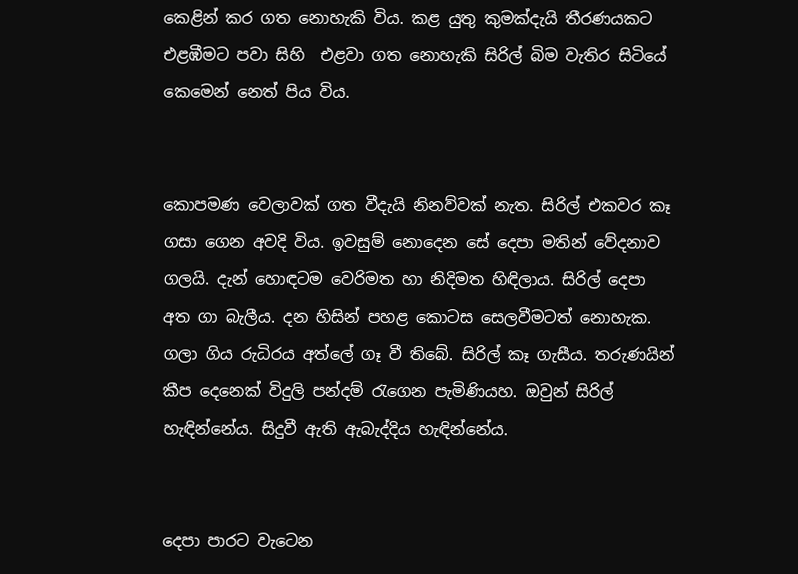කෙළින් කර ගත නොහැකි විය. කළ යුතු කුමක්දැයි තීරණයකට එළඹීමට පවා සිහි  එළවා ගත නොහැකි සිරිල් බිම වැතිර සිටියේ කෙමෙන් නෙත් පිය විය.


කොපමණ වෙලාවක් ගත වීදැයි නිනව්වක් නැත. සිරිල් එකවර කෑ ගසා ගෙන අවදි විය. ඉවසුම් නොදෙන සේ දෙපා මතින් වේදනාව ගලයි. දැන් හොඳටම වෙරිමත හා නිදිමත හිඳිලාය. සිරිල් දෙපා අත ගා බැලීය. දන හිසින් පහළ කොටස සෙලවීමටත් නොහැක. ගලා ගිය රුධිරය අත්ලේ ගෑ වී තිබේ. සිරිල් කෑ ගැසීය. තරුණයින් කීප දෙනෙක් විදුලි පන්දම් රැගෙන පැමිණියහ. ඔවුන් සිරිල් හැඳින්නේය. සිදුවී ඇති ඇබැද්දිය හැඳින්නේය.


දෙපා පාරට වැටෙන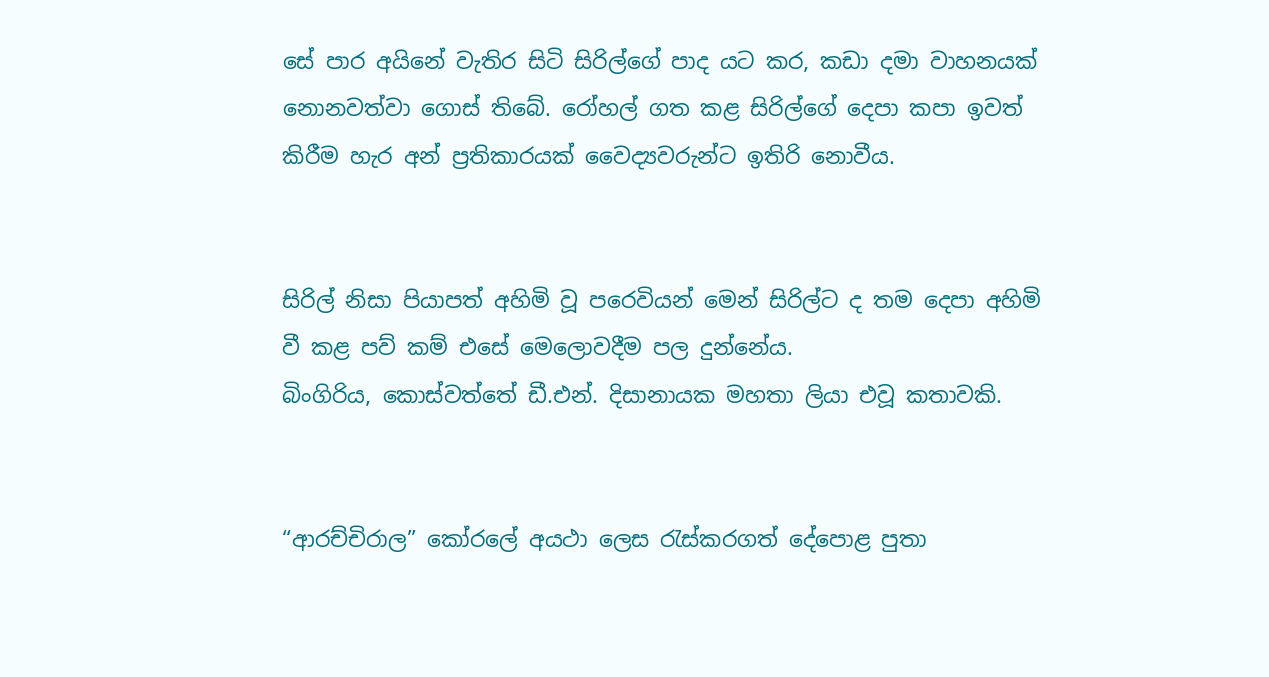සේ පාර අයිනේ වැතිර සිටි සිරිල්ගේ පාද යට කර, කඩා දමා වාහනයක් නොනවත්වා ගොස් තිබේ. රෝහල් ගත කළ සිරිල්ගේ දෙපා කපා ඉවත් කිරීම හැර අන් ප්‍රතිකාරයක් වෛද්‍යවරුන්ට ඉතිරි නොවීය.


සිරිල් නිසා පියාපත් අහිමි වූ පරෙවියන් මෙන් සිරිල්ට ද තම දෙපා අහිමි වී කළ පව් කම් එසේ මෙලොවදීම පල දුන්නේය.
බිංගිරිය, කොස්වත්තේ ඩී.එන්. දිසානායක මහතා ලියා එවූ කතාවකි.


“ආරච්චිරාල” කෝරලේ අයථා ලෙස රැස්කරගත් දේපොළ පුතා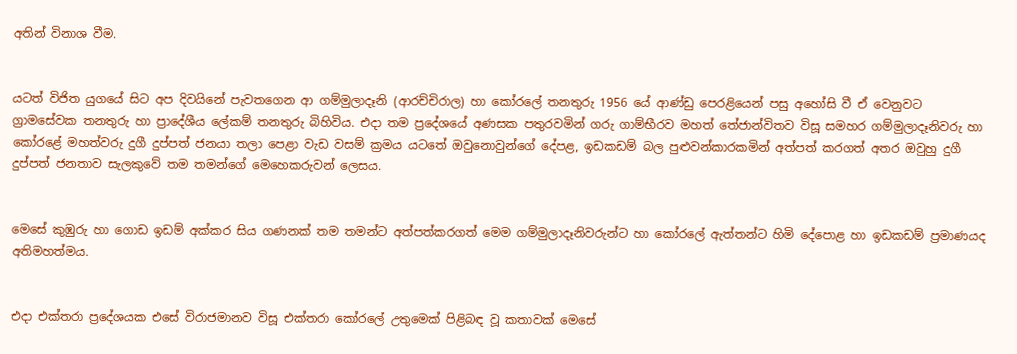අතින් විනාශ වීම.


යටත් විජිත යුගයේ සිට අප දිවයිනේ පැවතගෙන ආ ගම්මුලාදෑනි (ආරච්චිරාල) හා කෝරලේ තනතුරු 1956 යේ ආණ්ඩු පෙරළියෙන් පසු අහෝසි වී ඒ වෙනුවට ග්‍රාමසේවක තනතුරු හා ප්‍රාදේශීය ලේකම් තනතුරු බිහිවිය. එදා තම ප්‍රදේශයේ අණසක පතුරවමින් ගරු ගාම්භීරව මහත් තේජාන්විතව විසූ සමහර ගම්මුලාදෑනිවරු හා කෝරළේ මහත්වරු දුගී දුප්පත් ජනයා තලා පෙළා වැඩ වසම් ක්‍රමය යටතේ ඔවුනොවුන්ගේ දේපළ, ඉඩකඩම් බල පුළුවන්කාරකමින් අත්පත් කරගත් අතර ඔවුහු දුගී දුප්පත් ජනතාව සැලකුවේ තම තමන්ගේ මෙහෙකරුවන් ලෙසය.


මෙසේ කුඹුරු හා ගොඩ ඉඩම් අක්කර සිය ගණනක් තම තමන්ට අත්පත්කරගත් මෙම ගම්මුලාදෑනිවරුන්ට හා කෝරලේ ඇත්තන්ට හිමි දේපොළ හා ඉඩකඩම් ප්‍රමාණයද අතිමහත්මය.


එදා එක්තරා ප්‍රදේශයක එසේ විරාජමානව විසූ එක්තරා කෝරලේ උතුමෙක් පිළිබඳ වූ කතාවක් මෙසේ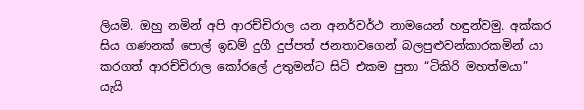ලියමි. ඔහු නමින් අපි ආරච්චිරාල යන අනර්වර්ථ නාමයෙන් හඳුන්වමු. අක්කර සිය ගණනක් පොල් ඉඩම් දුගී දුප්පත් ජනතාවගෙන් බලපුළුවන්කාරකමින් යා කරගත් ආරච්චිරාල කෝරලේ උතුමන්ට සිටි එකම පුතා “ටිකිරි මහත්මයා” යැයි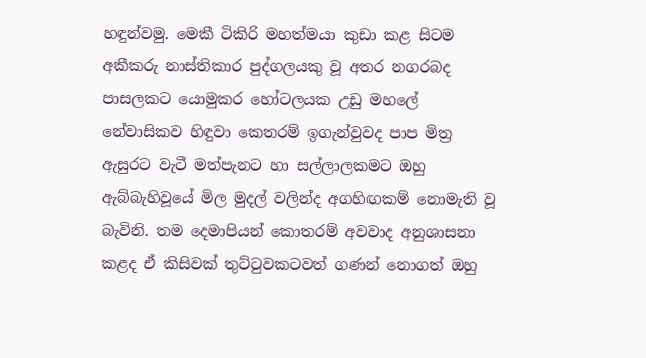හඳුන්වමු. මෙකී ටිකිරි මහත්මයා කුඩා කළ සිටම අකීකරු නාස්තිකාර පුද්ගලයකු වූ අතර නගරබද පාසලකට යොමුකර හෝටලයක උඩු මහලේ නේවාසිකව හිඳුවා කෙතරම් ඉගැන්වුවද පාප මිත්‍ර ඇසුරට වැටී මත්පැනට හා සල්ලාලකමට ඔහු ඇබ්බැහිවූයේ මිල මුදල් වලින්ද අගහිඟකම් නොමැති වූ බැවිනි. තම දෙමාපියන් කොතරම් අවවාද අනුශාසනා කළද ඒ කිසිවක් තුට්ටුවකටවත් ගණන් නොගත් ඔහු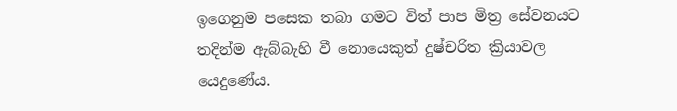ඉගෙනුම පසෙක තබා ගමට විත් පාප මිත්‍ර සේවනයට තදින්ම ඇබ්බැහි වී නොයෙකුත් දුෂ්චරිත ක්‍රියාවල යෙදුණේය.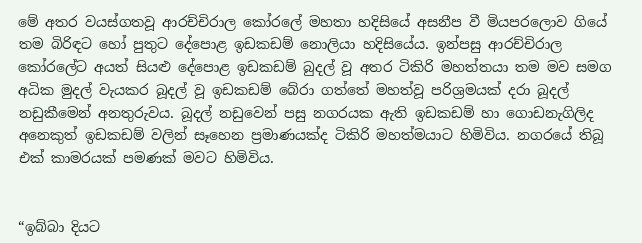මේ අතර වයස්ගතවූ ආරච්චිරාල කෝරලේ මහතා හදිසියේ අසනීප වී මියපරලොව ගියේ තම බිරිඳට හෝ පුතුට දේපොළ ඉඩකඩම් නොලියා හදිසියේය. ඉන්පසු ආරච්චිරාල කෝරලේට අයත් සියළු දේපොළ ඉඩකඩම් බුදල් වූ අතර ටිකිරි මහත්තයා තම මව සමග අධික මුදල් වැයකර බූදල් වූ ඉඩකඩම් බේරා ගත්තේ මහත්වූ පරිශ්‍රමයක් දරා බූදල් නඩුකීමෙන් අනතුරුවය. බූදල් නඩුවෙන් පසු නගරයක ඇති ඉඩකඩම් හා ගොඩනැගිලිද අනෙකුත් ඉඩකඩම් වලින් සෑහෙන ප්‍රමාණයක්ද ටිකිරි මහත්මයාට හිමිවිය. නගරයේ තිබූ එක් කාමරයක් පමණක් මවට හිමිවිය.


“ඉබ්බා දියට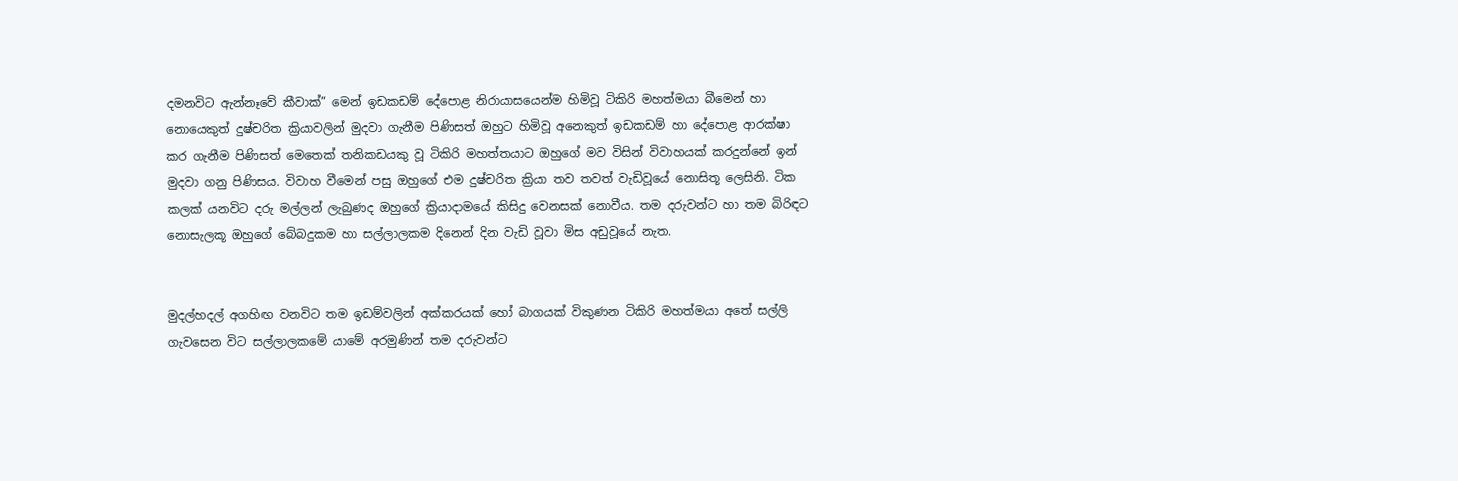දමනවිට ඇන්නෑවේ කීවාක්” මෙන් ඉඩකඩම් දේපොළ නිරායාසයෙන්ම හිමිවූ ටිකිරි මහත්මයා බීමෙන් හා නොයෙකුත් දුෂ්චරිත ක්‍රියාවලින් මුදවා ගැනීම පිණිසත් ඔහුට හිමිවූ අනෙකුත් ඉඩකඩම් හා දේපොළ ආරක්ෂා කර ගැනීම පිණිසත් මෙතෙක් තනිකඩයකු වූ ටිකිරි මහත්තයාට ඔහුගේ මව විසින් විවාහයක් කරදුන්නේ ඉන් මුදවා ගනු පිණිසය. විවාහ වීමෙන් පසු ඔහුගේ එම දුෂ්චරිත ක්‍රියා තව තවත් වැඩිවූයේ නොසිතූ ලෙසිනි. ටික කලක් යනවිට දරු මල්ලන් ලැබුණද ඔහුගේ ක්‍රියාදාමයේ කිසිදු වෙනසක් නොවීය. තම දරුවන්ට හා තම බිරිඳට නොසැලකූ ඔහුගේ බේබදුකම හා සල්ලාලකම දිනෙන් දින වැඩි වූවා මිස අඩුවූයේ නැත.


මුදල්හදල් අගහිඟ වනවිට තම ඉඩම්වලින් අක්කරයක් හෝ බාගයක් විකුණන ටිකිරි මහත්මයා අතේ සල්ලි ගැවසෙන විට සල්ලාලකමේ යාමේ අරමුණින් තම දරුවන්ට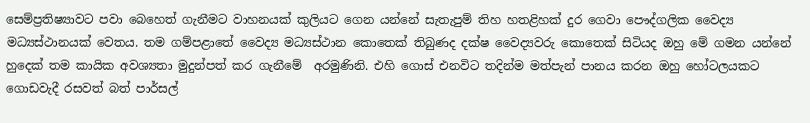සෙම්ප්‍රතිෂ්‍යාවට පවා බෙහෙත් ගැනීමට වාහනයක් කුලියට ගෙන යන්නේ සැතැපුම් තිහ හතළිහක් දුර ගෙවා පෞද්ගලික වෛද්‍ය මධ්‍යස්ථානයක් වෙතය. තම ගම්පළාතේ වෛද්‍ය මධ්‍යස්ථාන කොතෙක් තිබුණද දක්ෂ වෛද්‍යවරු කොතෙක් සිටියද ඔහු මේ ගමන යන්නේ හුදෙක් තම කායික අවශ්‍යතා මුදුන්පත් කර ගැනීමේ  අරමුණිනි. එහි ගොස් එනවිට තදින්ම මත්පැන් පානය කරන ඔහු හෝටලයකට ගොඩවැදී රසවත් බත් පාර්සල්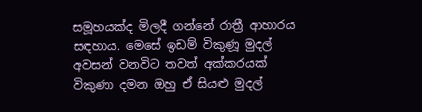සමූහයක්ද මිලදී ගන්නේ රාත්‍රී ආහාරය සඳහාය. මෙසේ ඉඩම් විකුණූ මුදල් අවසන් වනවිට තවත් අක්කරයක් විකුණා දමන ඔහු ඒ සියළු මුදල්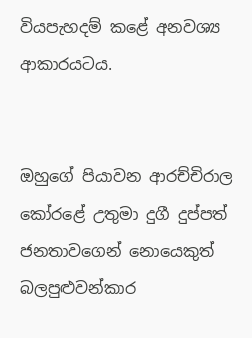වියපැහදම් කළේ අනවශ්‍ය ආකාරයටය.


ඔහුගේ පියාවන ආරච්චිරාල කෝරළේ උතුමා දුගී දුප්පත් ජනතාවගෙන් නොයෙකුත් බලපුළුවන්කාර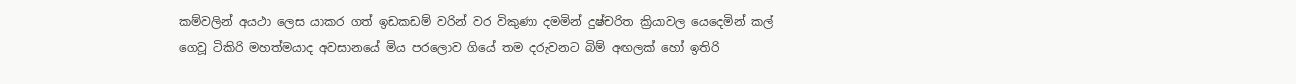කම්වලින් අයථා ලෙස යාකර ගත් ඉඩකඩම් වරින් වර විකුණා දමමින් දුෂ්චරිත ක්‍රියාවල යෙදෙමින් කල් ගෙවූ ටිකිරි මහත්මයාද අවසානයේ මිය පරලොව ගියේ තම දරුවනට බිම් අඟලක් හෝ ඉතිරි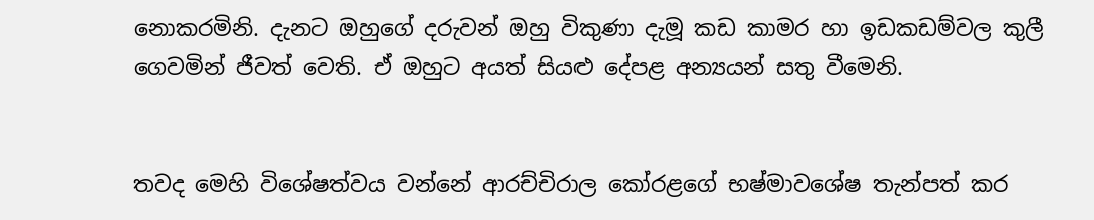නොකරමිනි. දැනට ඔහුගේ දරුවන් ඔහු විකුණා දැමූ කඩ කාමර හා ඉඩකඩම්වල කුලී ගෙවමින් ජීවත් වෙති. ඒ ඔහුට අයත් සියළු දේපළ අන්‍යයන් සතු වීමෙනි.


තවද මෙහි විශේෂත්වය වන්නේ ආරච්චිරාල කෝරළගේ භෂ්මාවශේෂ තැන්පත් කර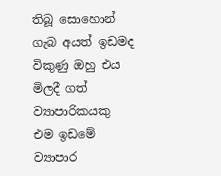තිබූ සොහොන් ගැබ අයත් ඉඩමද විකුණු ඔහු එය මිලදී ගත් ව්‍යාපාරිකයකු එම ඉඩමේ ව්‍යාපාර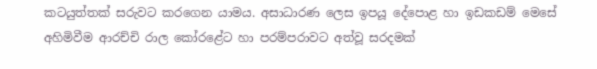කටයුත්තක් සරුවට කරගෙන යාමය. අසාධාරණ ලෙස ඉපයූ දේපොළ හා ඉඩකඩම් මෙසේ අහිමිවීම ආරච්චි රාල කෝරළේට හා පරම්පරාවට අත්වූ සරදමක්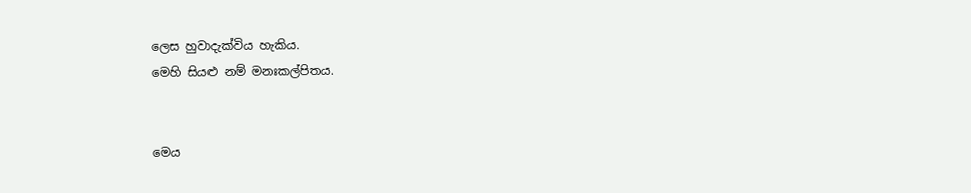ලෙස හුවාදැක්විය හැකිය.
මෙහි සියළු නම් මනඃකල්පිතය.


මෙය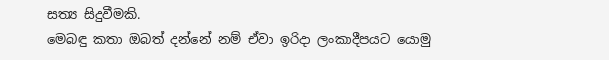සත්‍ය සිදුවීමකි.
මෙබඳු කතා ඔබත් දන්නේ නම් ඒවා ඉරිදා ලංකාදීපයට යොමු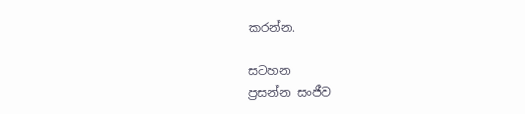කරන්න.

සටහන
ප්‍රසන්න සංජීව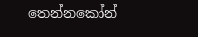තෙන්නකෝන්